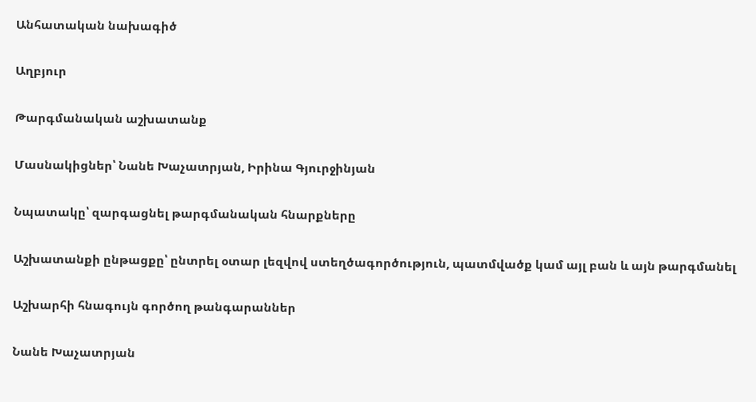Անհատական նախագիծ

Աղբյուր

Թարգմանական աշխատանք

Մասնակիցներ՝ Նանե Խաչատրյան, Իրինա Գյուրջինյան

Նպատակը՝ զարգացնել թարգմանական հնարքները

Աշխատանքի ընթացքը՝ ընտրել օտար լեզվով ստեղծագործություն, պատմվածք կամ այլ բան և այն թարգմանել

Աշխարհի հնագույն գործող թանգարաններ

Նանե Խաչատրյան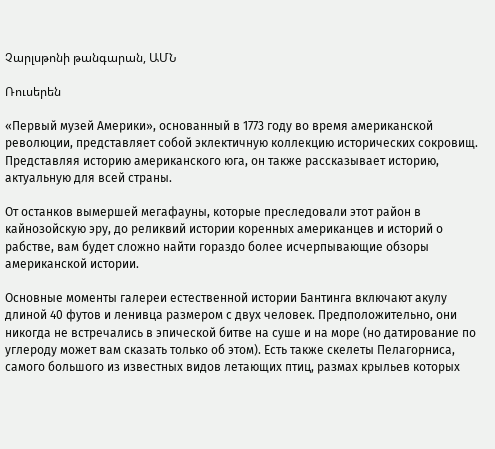Չարլսթոնի թանգարան, ԱՄՆ

Ռուսերեն

«Первый музей Америки», основанный в 1773 году во время американской революции, представляет собой эклектичную коллекцию исторических сокровищ. Представляя историю американского юга, он также рассказывает историю, актуальную для всей страны.

От останков вымершей мегафауны, которые преследовали этот район в кайнозойскую эру, до реликвий истории коренных американцев и историй о рабстве, вам будет сложно найти гораздо более исчерпывающие обзоры американской истории.

Основные моменты галереи естественной истории Бантинга включают акулу длиной 40 футов и ленивца размером с двух человек. Предположительно, они никогда не встречались в эпической битве на суше и на море (но датирование по углероду может вам сказать только об этом). Есть также скелеты Пелагорниса, самого большого из известных видов летающих птиц, размах крыльев которых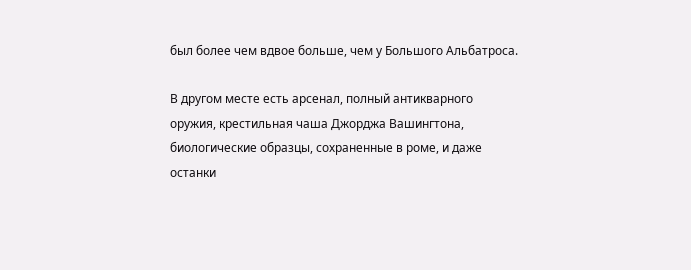был более чем вдвое больше, чем у Большого Альбатроса.

В другом месте есть арсенал, полный антикварного оружия, крестильная чаша Джорджа Вашингтона, биологические образцы, сохраненные в роме, и даже останки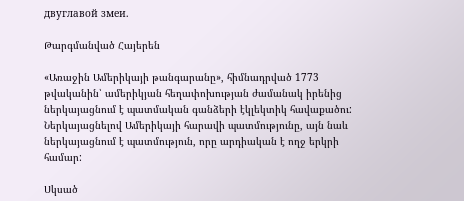двуглавой змеи.

Թարգմանված Հայերեն

«Առաջին Ամերիկայի թանգարանը», հիմնադրված 1773 թվականին՝ ամերիկյան հեղափոխության ժամանակ իրենից ներկայացնում է պատմական գանձերի էկլեկտիկ հավաքածու: Ներկայացնելով Ամերիկայի հարավի պատմությունը, այն նաև ներկայացնում է պատմություն, որը արդիական է ողջ երկրի համար:

Սկսած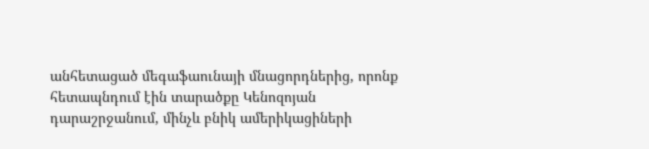անհետացած մեգաֆաունայի մնացորդներից, որոնք հետապնդում էին տարածքը Կենոզոյան դարաշրջանում, մինչև բնիկ ամերիկացիների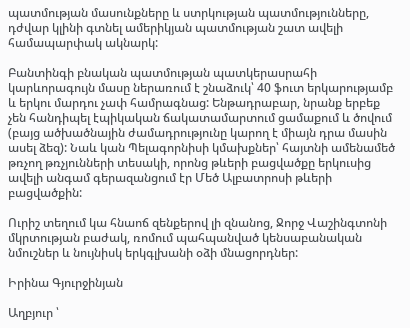պատմության մասունքները և ստրկության պատմությունները, դժվար կլինի գտնել ամերիկյան պատմության շատ ավելի համապարփակ ակնարկ:

Բանտինգի բնական պատմության պատկերասրահի կարևորագույն մասը ներառում է շնաձուկ՝ 40 ֆուտ երկարությամբ և երկու մարդու չափ համրագնաց: Ենթադրաբար, նրանք երբեք չեն հանդիպել էպիկական ճակատամարտում ցամաքում և ծովում (բայց ածխածնային ժամադրությունը կարող է միայն դրա մասին ասել ձեզ): Նաև կան Պելագորնիսի կմախքներ՝ հայտնի ամենամեծ թռչող թռչյունների տեսակի, որոնց թևերի բացվածքը երկուսից ավելի անգամ գերազանցում էր Մեծ Ալբատրոսի թևերի բացվածքին:

Ուրիշ տեղում կա հնաոճ զենքերով լի զնանոց, Ջորջ Վաշինգտոնի մկրտության բաժակ, ռոմում պահպանված կենսաբանական նմուշներ և նույնիսկ երկգլխանի օձի մնացորդներ:

Իրինա Գյուրջինյան

Աղբյուր ՝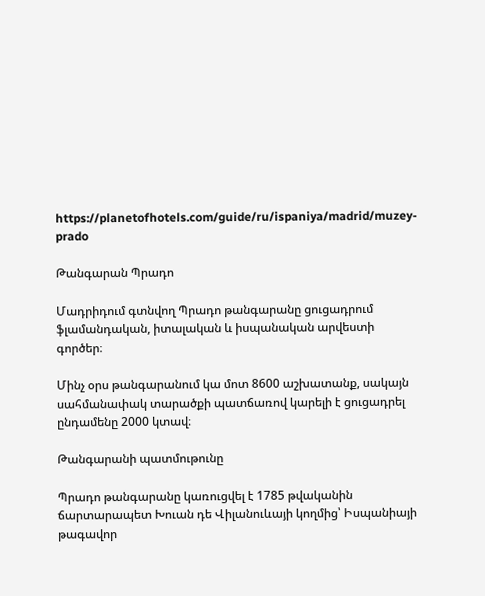https://planetofhotels.com/guide/ru/ispaniya/madrid/muzey-prado

Թանգարան Պրադո

Մադրիդում գտնվող Պրադո թանգարանը ցուցադրում ֆլամանդական, իտալական և իսպանական արվեստի գործեր։

Մինչ օրս թանգարանում կա մոտ 8600 աշխատանք, սակայն սահմանափակ տարածքի պատճառով կարելի է ցուցադրել ընդամենը 2000 կտավ։

Թանգարանի պատմութունը

Պրադո թանգարանը կառուցվել է 1785 թվականին ճարտարապետ Խուան դե Վիլանուևայի կողմից՝ Իսպանիայի թագավոր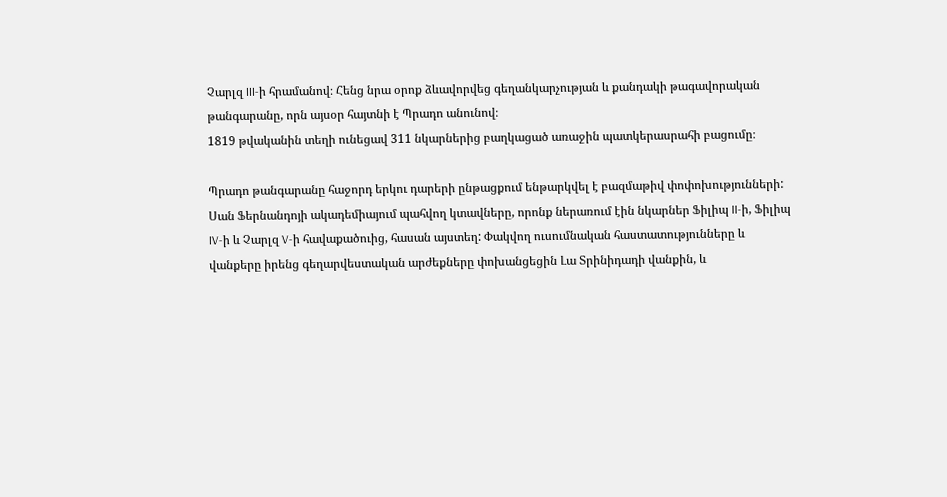Չարլզ III-ի հրամանով։ Հենց նրա օրոք ձևավորվեց գեղանկարչության և քանդակի թագավորական թանգարանը, որն այսօր հայտնի է Պրադո անունով։
1819 թվականին տեղի ունեցավ 311 նկարներից բաղկացած առաջին պատկերասրահի բացումը։

Պրադո թանգարանը հաջորդ երկու դարերի ընթացքում ենթարկվել է բազմաթիվ փոփոխությունների: Սան Ֆերնանդոյի ակադեմիայում պահվող կտավները, որոնք ներառում էին նկարներ Ֆիլիպ II-ի, Ֆիլիպ IV-ի և Չարլզ V-ի հավաքածուից, հասան այստեղ: Փակվող ուսումնական հաստատությունները և վանքերը իրենց գեղարվեստական արժեքները փոխանցեցին Լա Տրինիդադի վանքին, և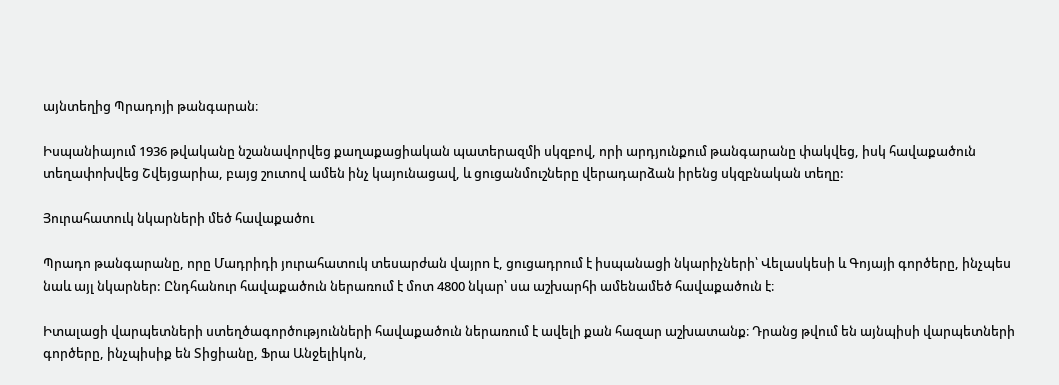այնտեղից Պրադոյի թանգարան։

Իսպանիայում 1936 թվականը նշանավորվեց քաղաքացիական պատերազմի սկզբով, որի արդյունքում թանգարանը փակվեց, իսկ հավաքածուն տեղափոխվեց Շվեյցարիա, բայց շուտով ամեն ինչ կայունացավ, և ցուցանմուշները վերադարձան իրենց սկզբնական տեղը:

Յուրահատուկ նկարների մեծ հավաքածու

Պրադո թանգարանը, որը Մադրիդի յուրահատուկ տեսարժան վայրn է, ցուցադրում է իսպանացի նկարիչների՝ Վելասկեսի և Գոյայի գործերը, ինչպես նաև այլ նկարներ: Ընդհանուր հավաքածուն ներառում է մոտ 4800 նկար՝ սա աշխարհի ամենամեծ հավաքածուն է։

Իտալացի վարպետների ստեղծագործությունների հավաքածուն ներառում է ավելի քան հազար աշխատանք։ Դրանց թվում են այնպիսի վարպետների գործերը, ինչպիսիք են Տիցիանը, Ֆրա Անջելիկոն,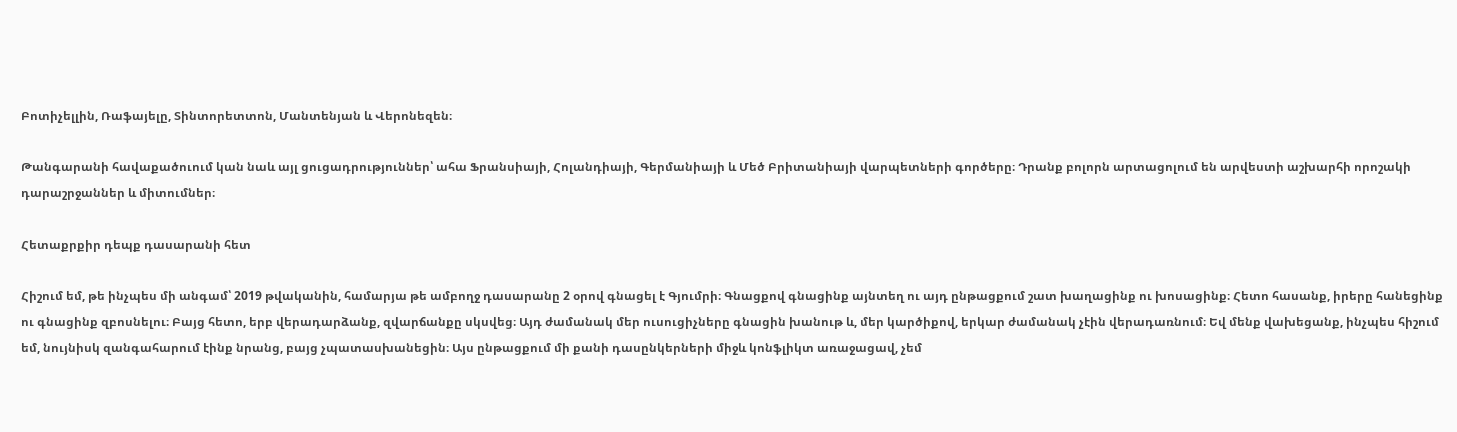Բոտիչելլին, Ռաֆայելը, Տինտորետտոն, Մանտենյան և Վերոնեզեն։

Թանգարանի հավաքածուում կան նաև այլ ցուցադրություններ՝ ահա Ֆրանսիայի, Հոլանդիայի, Գերմանիայի և Մեծ Բրիտանիայի վարպետների գործերը։ Դրանք բոլորն արտացոլում են արվեստի աշխարհի որոշակի դարաշրջաններ և միտումներ։

Հետաքրքիր դեպք դասարանի հետ

Հիշում եմ, թե ինչպես մի անգամ՝ 2019 թվականին, համարյա թե ամբողջ դասարանը 2 օրով գնացել է Գյումրի։ Գնացքով գնացինք այնտեղ ու այդ ընթացքում շատ խաղացինք ու խոսացինք։ Հետո հասանք, իրերը հանեցինք ու գնացինք զբոսնելու։ Բայց հետո, երբ վերադարձանք, զվարճանքը սկսվեց։ Այդ ժամանակ մեր ուսուցիչները գնացին խանութ և, մեր կարծիքով, երկար ժամանակ չէին վերադառնում։ Եվ մենք վախեցանք, ինչպես հիշում եմ, նույնիսկ զանգահարում էինք նրանց, բայց չպատասխանեցին։ Այս ընթացքում մի քանի դասընկերների միջև կոնֆլիկտ առաջացավ, չեմ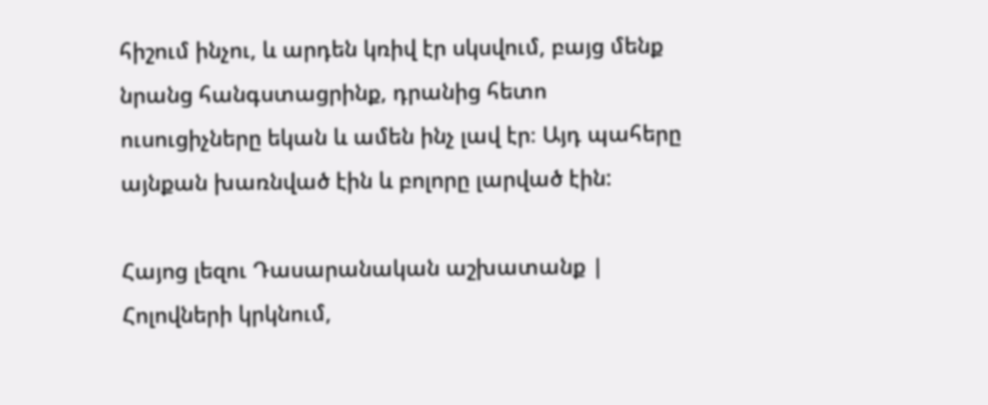հիշում ինչու, և արդեն կռիվ էր սկսվում, բայց մենք նրանց հանգստացրինք, դրանից հետո ուսուցիչները եկան և ամեն ինչ լավ էր։ Այդ պահերը այնքան խառնված էին և բոլորը լարված էին:

Հայոց լեզու Դասարանական աշխատանք | Հոլովների կրկնում,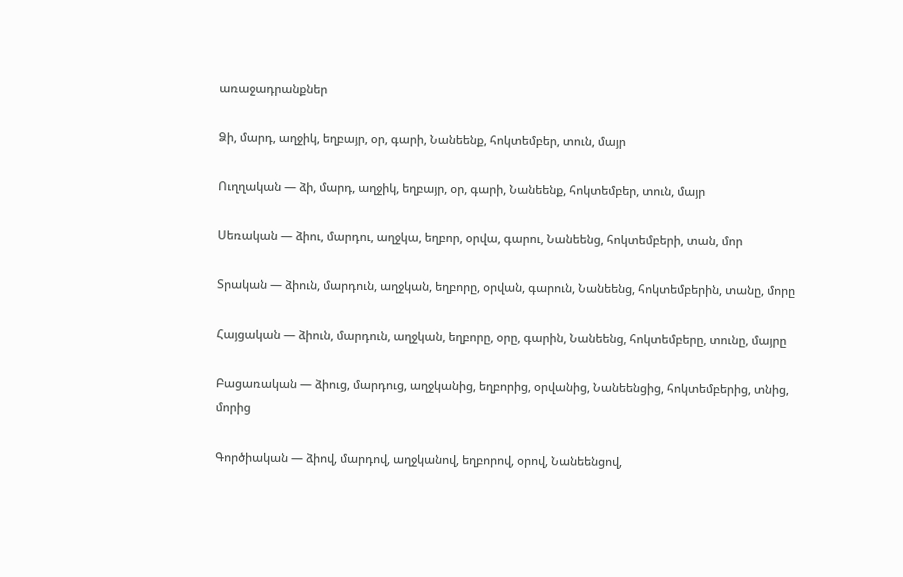առաջադրանքներ

Ձի, մարդ, աղջիկ, եղբայր, օր, գարի, Նանեենք, հոկտեմբեր, տուն, մայր

Ուղղական — ձի, մարդ, աղջիկ, եղբայր, օր, գարի, Նանեենք, հոկտեմբեր, տուն, մայր

Սեռական — ձիու, մարդու, աղջկա, եղբոր, օրվա, գարու, Նանեենց, հոկտեմբերի, տան, մոր

Տրական — ձիուն, մարդուն, աղջկան, եղբորը, օրվան, գարուն, Նանեենց, հոկտեմբերին, տանը, մորը

Հայցական — ձիուն, մարդուն, աղջկան, եղբորը, օրը, գարին, Նանեենց, հոկտեմբերը, տունը, մայրը

Բացառական — ձիուց, մարդուց, աղջկանից, եղբորից, օրվանից, Նանեենցից, հոկտեմբերից, տնից, մորից

Գործիական — ձիով, մարդով, աղջկանով, եղբորով, օրով, Նանեենցով,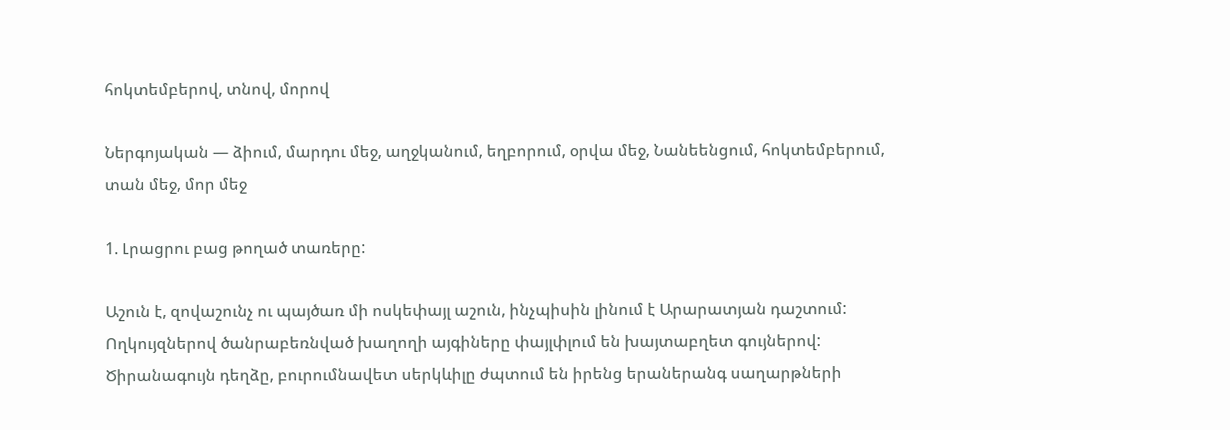հոկտեմբերով, տնով, մորով

Ներգոյական — ձիում, մարդու մեջ, աղջկանում, եղբորում, օրվա մեջ, Նանեենցում, հոկտեմբերում, տան մեջ, մոր մեջ

1. Լրացրու բաց թողած տառերը:

Աշուն է, զովաշունչ ու պայծառ մի ոսկեփայլ աշուն, ինչպիսին լինում է Արարատյան դաշտում: Ողկույզներով ծանրաբեռնված խաղողի այգիները փայլփլում են խայտաբղետ գույներով: Ծիրանագույն դեղձը, բուրումնավետ սերկևիլը ժպտում են իրենց երաներանգ սաղարթների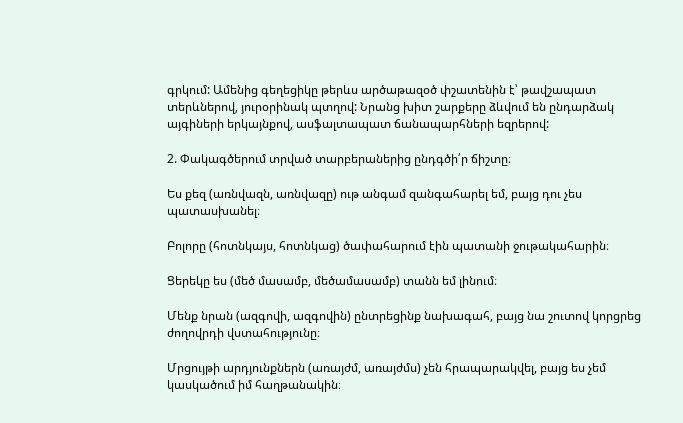գրկում: Ամենից գեղեցիկը թերևս արծաթազօծ փշատենին է՝ թավշապատ տերևներով, յուրօրինակ պտղով: Նրանց խիտ շարքերը ձևվում են ընդարձակ այգիների երկայնքով, ասֆալտապատ ճանապարհների եզրերով:

2. Փակագծերում տրված տարբերաներից ընդգծի՛ր ճիշտը։

Ես քեզ (առնվազն, առնվազը) ութ անգամ զանգահարել եմ, բայց դու չես պատասխանել։

Բոլորը (հոտնկայս, հոտնկաց) ծափահարում էին պատանի ջութակահարին։

Ցերեկը ես (մեծ մասամբ, մեծամասամբ) տանն եմ լինում։

Մենք նրան (ազգովի, ազգովին) ընտրեցինք նախագահ, բայց նա շուտով կորցրեց ժողովրդի վստահությունը։

Մրցույթի արդյունքներն (առայժմ, առայժմս) չեն հրապարակվել, բայց ես չեմ կասկածում իմ հաղթանակին։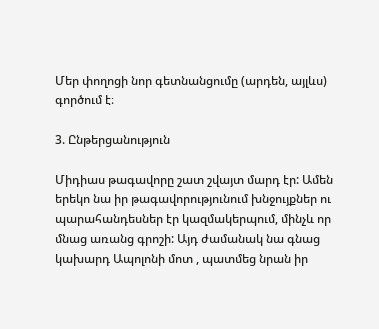Մեր փողոցի նոր գետնանցումը (արդեն, այլևս) գործում է։

3. Ընթերցանություն

Միդիաս թագավորը շատ շվայտ մարդ էր: Ամեն երեկո նա իր թագավորությունում խնջույքներ ու պարահանդեսներ էր կազմակերպում, մինչև որ մնաց առանց գրոշի: Այդ ժամանակ նա գնաց կախարդ Ապոլոնի մոտ , պատմեց նրան իր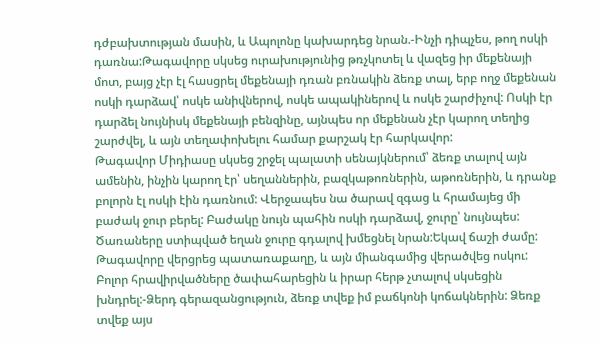դժբախտության մասին, և Ապոլոնը կախարդեց նրան.-Ինչի դիպչես, թող ոսկի դառնա:Թագավորը սկսեց ուրախությունից թռչկոտել և վազեց իր մեքենայի մոտ, բայց չէր էլ հասցրել մեքենայի դռան բռնակին ձեռք տալ, երբ ողջ մեքենան ոսկի դարձավ՝ ոսկե անիվներով, ոսկե ապակիներով և ոսկե շարժիչով: Ոսկի էր դարձել նույնիսկ մեքենայի բենզինը, այնպես որ մեքենան չէր կարող տեղից շարժվել, և այն տեղափոխելու համար քարշակ էր հարկավոր:
Թագավոր Միդիասը սկսեց շրջել պալատի սենայկներում՝ ձեռք տալով այն ամենին, ինչին կարող էր՝ սեղաններին, բազկաթոռներին, աթոռներին, և դրանք բոլորն էլ ոսկի էին դառնում: Վերջապես նա ծարավ զգաց և հրամայեց մի բաժակ ջուր բերել: Բաժակը նույն պահին ոսկի դարձավ, ջուրը՝ նույնպես: Ծառաները ստիպված եղան ջուրը գդալով խմեցնել նրան:Եկավ ճաշի ժամը: Թագավորը վերցրեց պատառաքաղը, և այն միանգամից վերածվեց ոսկու: Բոլոր հրավիրվածները ծափահարեցին և իրար հերթ չտալով սկսեցին խնդրել:-Ձերդ գերազանցություն, ձեռք տվեք իմ բաճկոնի կոճակներին: Ձեռք տվեք այս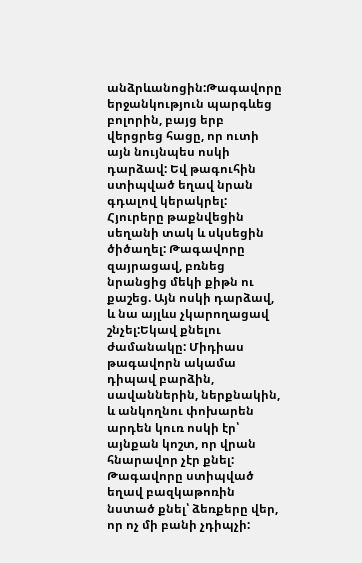անձրևանոցին:Թագավորը երջանկություն պարգևեց բոլորին, բայց երբ վերցրեց հացը, որ ուտի այն նույնպես ոսկի դարձավ: Եվ թագուհին ստիպված եղավ նրան գդալով կերակրել: Հյուրերը թաքնվեցին սեղանի տակ և սկսեցին ծիծաղել: Թագավորը զայրացավ, բռնեց նրանցից մեկի քիթն ու քաշեց. Այն ոսկի դարձավ, և նա այլևս չկարողացավ շնչել:Եկավ քնելու ժամանակը: Միդիաս թագավորն ակամա դիպավ բարձին, սավաններին, ներքնակին, և անկողնու փոխարեն արդեն կուռ ոսկի էր՝ այնքան կոշտ, որ վրան հնարավոր չէր քնել: Թագավորը ստիպված եղավ բազկաթոռին նստած քնել՝ ձեռքերը վեր, որ ոչ մի բանի չդիպչի: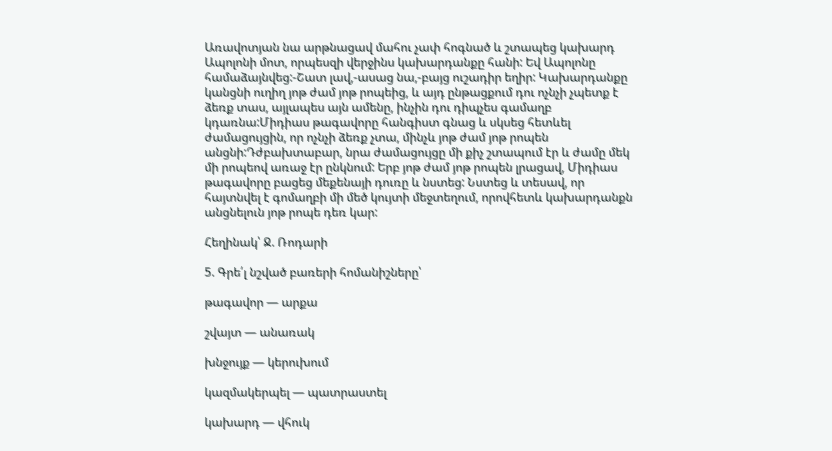Առավոտյան նա արթնացավ մահու չափ հոգնած և շտապեց կախարդ Ապոլոնի մոտ, որպեսզի վերջինս կախարդանքը հանի: Եվ Ապոլոնը համաձայնվեց:-Շատ լավ,-ասաց նա,-բայց ուշադիր եղիր: Կախարդանքը կանցնի ուղիղ յոթ ժամ յոթ րոպեից, և այդ ընթացքում դու ոչնչի չպետք է ձեռք տաս, այլապես այն ամենը, ինչին դու դիպչես գամաղբ կդառնա:Միդիաս թագավորը հանգիստ գնաց և սկսեց հետևել ժամացույցին, որ ոչնչի ձեռք չտա, մինչև յոթ ժամ յոթ րոպեն անցնի:Դժբախտաբար, նրա ժամացույցը մի քիչ շտապում էր և ժամը մեկ մի րոպեով առաջ էր ընկնում: Երբ յոթ ժամ յոթ րոպեն լրացավ, Միդիաս թագավորը բացեց մեքենայի դուռը և նստեց: Նստեց և տեսավ, որ հայտնվել է գոմաղբի մի մեծ կույտի մեջտեղում, որովհետև կախարդանքն անցնելուն յոթ րոպե դեռ կար:

Հեղինակ՝ Ջ. Ռոդարի

5. Գրե՛լ նշված բառերի հոմանիշները՝

թագավոր — արքա

շվայտ — անառակ

խնջույք — կերուխում

կազմակերպել — պատրաստել

կախարդ — վհուկ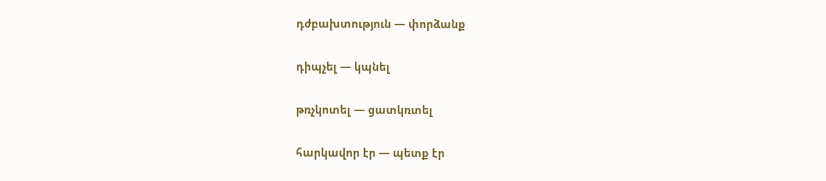դժբախտություն — փորձանք

դիպչել — կպնել

թռչկոտել — ցատկռտել

հարկավոր էր — պետք էր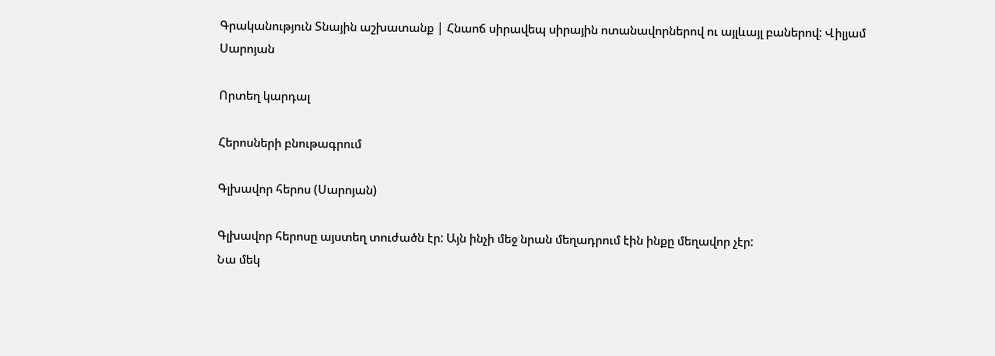Գրականություն Տնային աշխատանք | Հնաոճ սիրավեպ սիրային ոտանավորներով ու այլևայլ բաներով: Վիլյամ Սարոյան

Որտեղ կարդալ

Հերոսների բնութագրում

Գլխավոր հերոս (Սարոյան)

Գլխավոր հերոսը այստեղ տուժածն էր: Այն ինչի մեջ նրան մեղադրում էին ինքը մեղավոր չէր:
Նա մեկ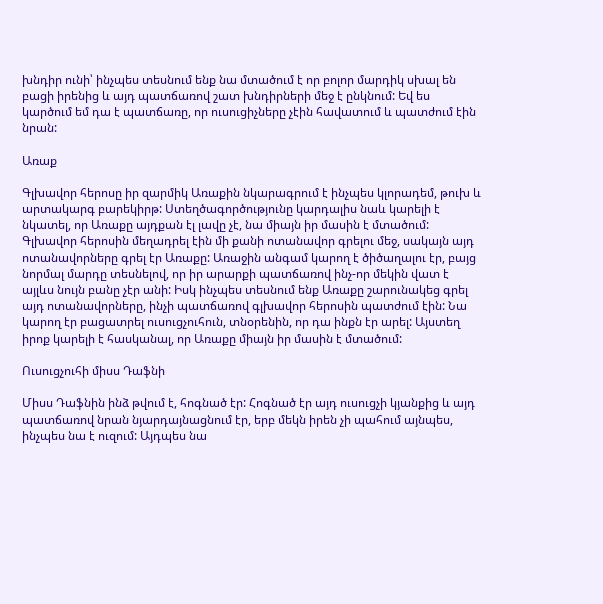խնդիր ունի՝ ինչպես տեսնում ենք նա մտածում է որ բոլոր մարդիկ սխալ են բացի իրենից և այդ պատճառով շատ խնդիրների մեջ է ընկնում: Եվ ես կարծում եմ դա է պատճառը, որ ուսուցիչները չէին հավատում և պատժում էին նրան:

Առաք

Գլխավոր հերոսը իր զարմիկ Առաքին նկարագրում է ինչպես կլորադեմ, թուխ և արտակարգ բարեկիրթ: Ստեղծագործությունը կարդալիս նաև կարելի է նկատել, որ Առաքը այդքան էլ լավը չէ, նա միայն իր մասին է մտածում: Գլխավոր հերոսին մեղադրել էին մի քանի ոտանավոր գրելու մեջ, սակայն այդ ոտանավորները գրել էր Առաքը: Առաջին անգամ կարող է ծիծաղալու էր, բայց նորմալ մարդը տեսնելով, որ իր արարքի պատճառով ինչ-որ մեկին վատ է այլևս նույն բանը չէր անի: Իսկ ինչպես տեսնում ենք Առաքը շարունակեց գրել այդ ոտանավորները, ինչի պատճառով գլխավոր հերոսին պատժում էին: Նա կարող էր բացատրել ուսուցչուհուն, տնօրենին, որ դա ինքն էր արել: Այստեղ իրոք կարելի է հասկանալ, որ Առաքը միայն իր մասին է մտածում:

Ուսուցչուհի միսս Դաֆնի

Միսս Դաֆնին ինձ թվում է, հոգնած էր: Հոգնած էր այդ ուսուցչի կյանքից և այդ պատճառով նրան նյարդայնացնում էր, երբ մեկն իրեն չի պահում այնպես, ինչպես նա է ուզում: Այդպես նա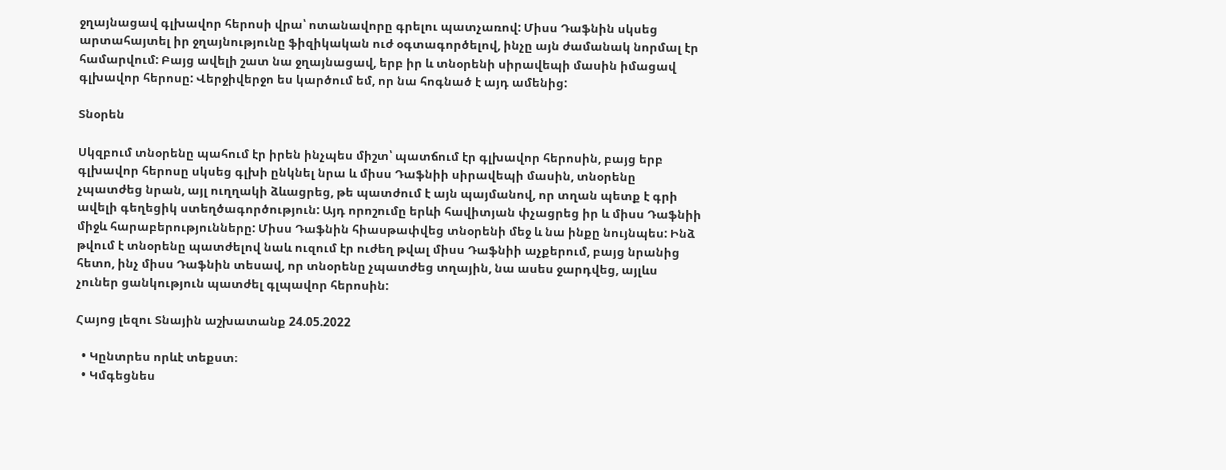ջղայնացավ գլխավոր հերոսի վրա՝ ոտանավորը գրելու պատչառով: Միսս Դաֆնին սկսեց արտահայտել իր ջղայնությունը ֆիզիկական ուժ օգտագործելով, ինչը այն ժամանակ նորմալ էր համարվում: Բայց ավելի շատ նա ջղայնացավ, երբ իր և տնօրենի սիրավեպի մասին իմացավ գլխավոր հերոսը: Վերջիվերջո ես կարծում եմ, որ նա հոգնած է այդ ամենից:

Տնօրեն

Սկզբում տնօրենը պահում էր իրեն ինչպես միշտ՝ պատճում էր գլխավոր հերոսին, բայց երբ գլխավոր հերոսը սկսեց գլխի ընկնել նրա և միսս Դաֆնիի սիրավեպի մասին, տնօրենը չպատժեց նրան, այլ ուղղակի ձևացրեց, թե պատժում է այն պայմանով, որ տղան պետք է գրի ավելի գեղեցիկ ստեղծագործություն: Այդ որոշումը երևի հավիտյան փչացրեց իր և միսս Դաֆնիի միջև հարաբերությունները: Միսս Դաֆնին հիասթափվեց տնօրենի մեջ և նա ինքը նույնպես: Ինձ թվում է տնօրենը պատժելով նաև ուզում էր ուժեղ թվալ միսս Դաֆնիի աչքերում, բայց նրանից հետո, ինչ միսս Դաֆնին տեսավ, որ տնօրենը չպատժեց տղային, նա ասես ջարդվեց, այլևս չուներ ցանկություն պատժել գլպավոր հերոսին:

Հայոց լեզու Տնային աշխատանք 24.05.2022

  • Կընտրես որևէ տեքստ։
  • Կմգեցնես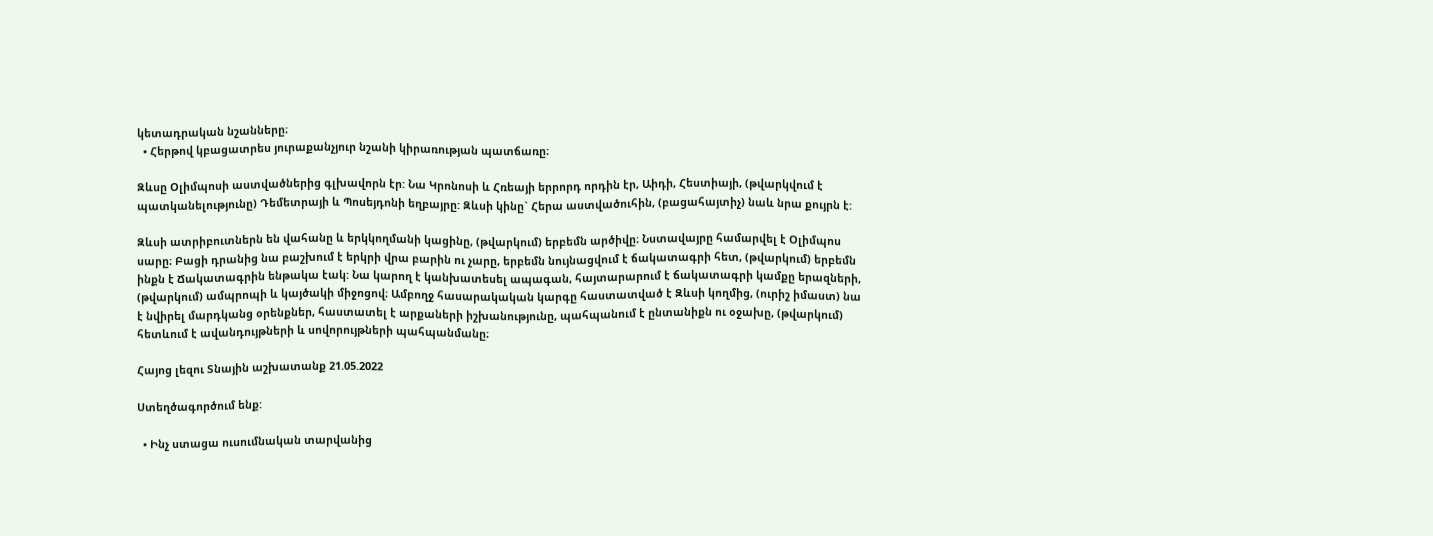կետադրական նշանները։
  • Հերթով կբացատրես յուրաքանչյուր նշանի կիրառության պատճառը։

Զևսը Օլիմպոսի աստվածներից գլխավորն էր: Նա Կրոնոսի և Հռեայի երրորդ որդին էր, Աիդի, Հեստիայի, (թվարկվում է պատկանելությունը) Դեմետրայի և Պոսեյդոնի եղբայրը: Զևսի կինը` Հերա աստվածուհին, (բացահայտիչ) նաև նրա քույրն է:

Զևսի ատրիբուտներն են վահանը և երկկողմանի կացինը, (թվարկում) երբեմն արծիվը։ Նստավայրը համարվել է Օլիմպոս սարը։ Բացի դրանից նա բաշխում է երկրի վրա բարին ու չարը, երբեմն նույնացվում է ճակատագրի հետ, (թվարկում) երբեմն ինքն է Ճակատագրին ենթակա էակ: Նա կարող է կանխատեսել ապագան, հայտարարում է ճակատագրի կամքը երազների, (թվարկում) ամպրոպի և կայծակի միջոցով։ Ամբողջ հասարակական կարգը հաստատված է Զևսի կողմից, (ուրիշ իմաստ) նա է նվիրել մարդկանց օրենքներ, հաստատել է արքաների իշխանությունը, պահպանում է ընտանիքն ու օջախը, (թվարկում) հետևում է ավանդույթների և սովորույթների պահպանմանը։

Հայոց լեզու Տնային աշխատանք 21.05.2022

Ստեղծագործում ենք:

  • Ինչ ստացա ուսումնական տարվանից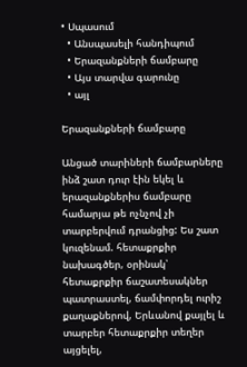• Սպասում
  • Անսպասելի հանդիպում
  • Երազանքների ճամբարը
  • Այս տարվա գարունը
  • այլ

Երազանքների ճամբարը

Անցած տարիների ճամբարները ինձ շատ դուր էին եկել և երազանքներիս ճամբարը համարյա թե ոչնչով չի տարբերվում դրանցից: Ես շատ կուզենամ. հետաքրքիր նախագծեր, օրինակ՝ հետաքրքիր ճաշատեսակներ պատրաստել, ճամփորդել ուրիշ քաղաքներով, Երևանով քայլել և տարբեր հետաքրքիր տեղեր այցելել,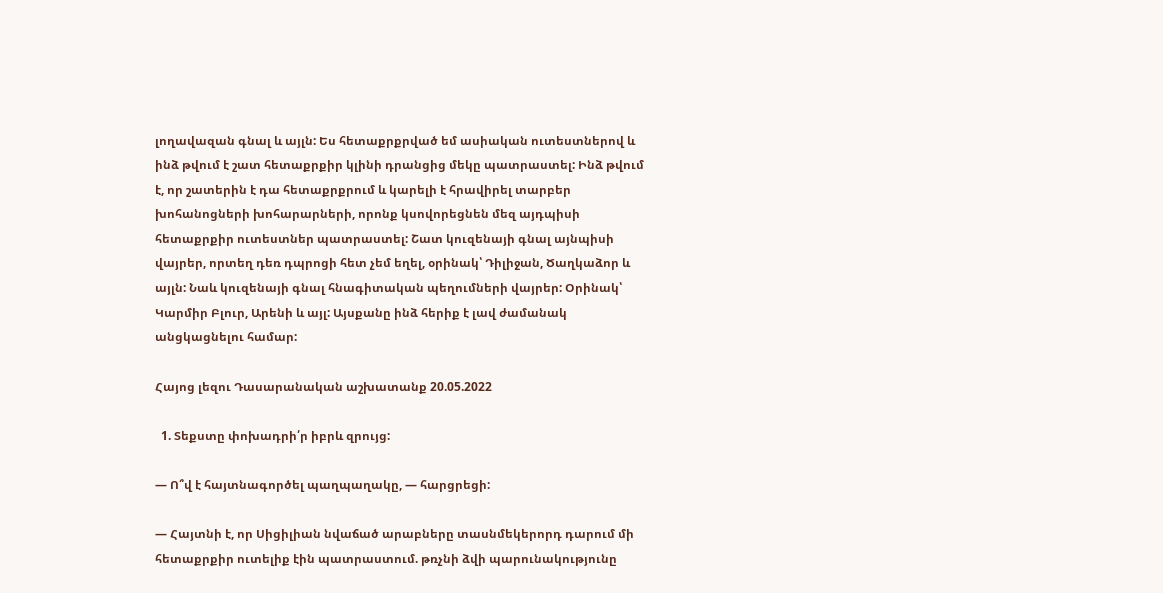լողավազան գնալ և այլն: Ես հետաքրքրված եմ ասիական ուտեստներով և ինձ թվում է շատ հետաքրքիր կլինի դրանցից մեկը պատրաստել: Ինձ թվում է, որ շատերին է դա հետաքրքրում և կարելի է հրավիրել տարբեր խոհանոցների խոհարարների, որոնք կսովորեցնեն մեզ այդպիսի հետաքրքիր ուտեստներ պատրաստել: Շատ կուզենայի գնալ այնպիսի վայրեր, որտեղ դեռ դպրոցի հետ չեմ եղել, օրինակ՝ Դիլիջան, Ծաղկաձոր և այլն: Նաև կուզենայի գնալ հնագիտական պեղումների վայրեր: Օրինակ՝ Կարմիր Բլուր, Արենի և այլ: Այսքանը ինձ հերիք է լավ ժամանակ անցկացնելու համար:

Հայոց լեզու Դասարանական աշխատանք 20.05.2022

  1. Տեքստը փոխադրի՛ր իբրև զրույց:

— Ո՞վ է հայտնագործել պաղպաղակը, — հարցրեցի:

— Հայտնի է, որ Սիցիլիան նվաճած արաբները տասնմեկերորդ դարում մի հետաքրքիր ուտելիք էին պատրաստում. թռչնի ձվի պարունակությունը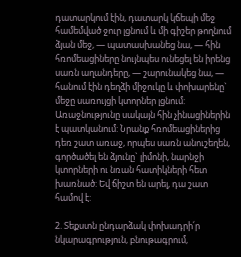դատարկում էին, դատարկ կճեպի մեջ համեմված ջուր լցնում և մի գիշեր թողնում ձյան մեջ, — պատասխանեց նա, — հին հռոմեացիները նույնպես ունեցել են իրենց սառն աղանդերը, — շարունակեց նա, — հանում էին դեղձի միջուկը և փոխարենը` մեջը սառույցի կտորներ լցնում: Առաջնությունը սակայն հին չինացիներին է պատկանում: Նրանք հռոմեացիներից դեռ շատ առաջ, որպես սառն անուշեղեն, գործածել են ձյունը` լիմոնի, նարնջի կտորների ու նռան հատիկների հետ խառնած: Եվ ճիշտ են արել, դա շատ համով է:

2. Տեքստն ընդարձակ փոխադրի՛ր նկարագրություն, բնութագրում,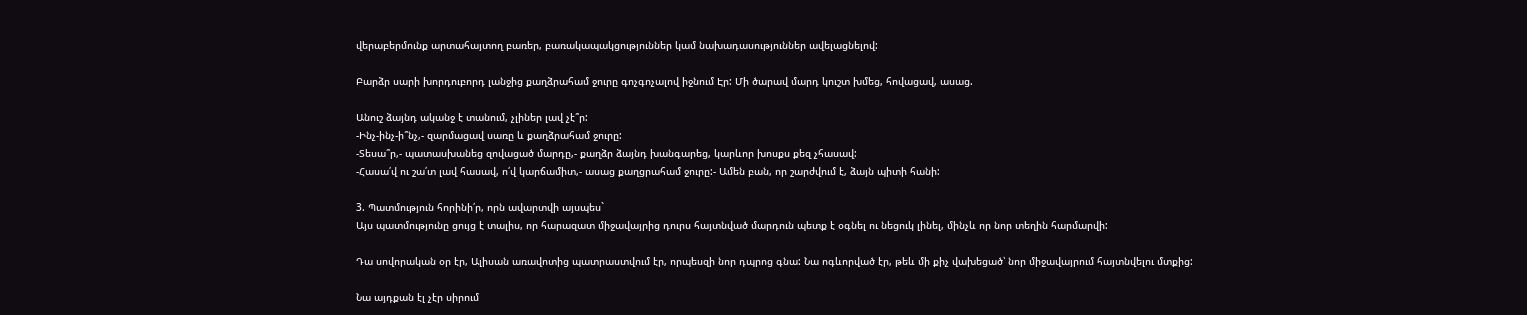վերաբերմունք արտահայտող բառեր, բառակապակցություններ կամ նախադասություններ ավելացնելով:

Բարձր սարի խորդուբորդ լանջից քաղձրահամ ջուրը գոչգոչալով իջնում Էր: Մի ծարավ մարդ կուշտ խմեց, հովացավ, ասաց.

Անուշ ձայնդ ականջ է տանում, չլիներ լավ չէ՞ր:
-Ինչ-ինչ-ի՞նչ,- զարմացավ սառը և քաղձրահամ ջուրը:
-Տեսա՞ր,- պատասխանեց զովացած մարդը,- քաղձր ձայնդ խանգարեց, կարևոր խոսքս քեզ չհասավ:
-Հասա՛վ ու շա՛տ լավ հասավ, ո՛վ կարճամիտ,- ասաց քաղցրահամ ջուրը:- Ամեն բան, որ շարժվում է, ձայն պիտի հանի:

3. Պատմություն հորինի՛ր, որն ավարտվի այսպես`
Այս պատմությունը ցույց է տալիս, որ հարազատ միջավայրից դուրս հայտնված մարդուն պետք է օգնել ու նեցուկ լինել, մինչև որ նոր տեղին հարմարվի:

Դա սովորական օր էր, Ալիսան առավոտից պատրաստվում էր, որպեսզի նոր դպրոց գնա: Նա ոգևորված էր, թեև մի քիչ վախեցած՝ նոր միջավայրում հայտնվելու մտքից:

Նա այդքան էլ չէր սիրում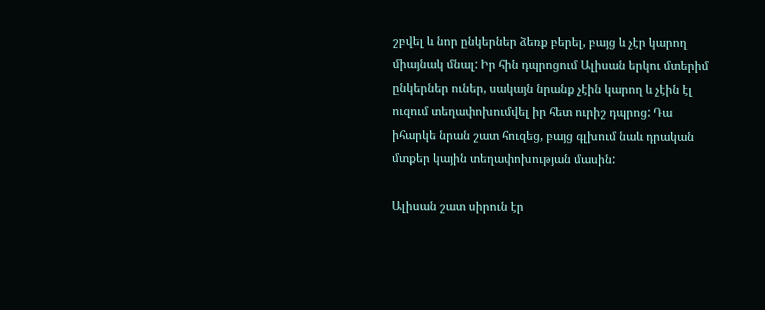շբվել և նոր ընկերներ ձեռք բերել, բայց և չէր կարող միայնակ մնալ: Իր հին դպրոցում Ալիսան երկու մտերիմ ընկերներ ուներ, սակայն նրանք չէին կարող և չէին էլ ուզում տեղափոխումվել իր հետ ուրիշ դպրոց: Դա իհարկե նրան շատ հուզեց, բայց գլխում նաև դրական մտքեր կային տեղափոխության մասին:

Ալիսան շատ սիրուն էր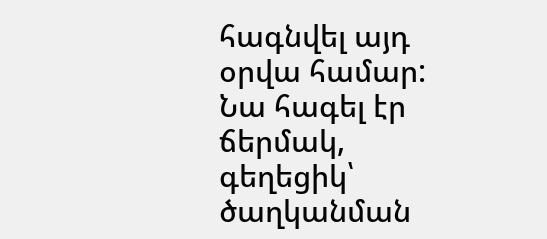հագնվել այդ օրվա համար: Նա հագել էր ճերմակ, գեղեցիկ՝ ծաղկանման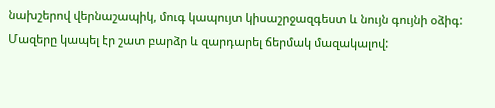նախշերով վերնաշապիկ, մուգ կապույտ կիսաշրջազգեստ և նույն գույնի օձիգ: Մազերը կապել էր շատ բարձր և զարդարել ճերմակ մազակալով: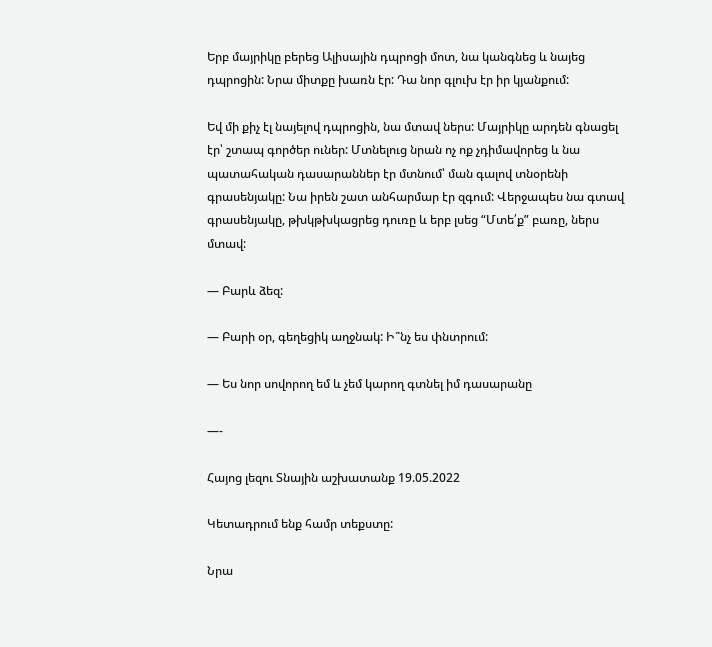Երբ մայրիկը բերեց Ալիսային դպրոցի մոտ, նա կանգնեց և նայեց դպրոցին: Նրա միտքը խառն էր: Դա նոր գլուխ էր իր կյանքում:

Եվ մի քիչ էլ նայելով դպրոցին, նա մտավ ներս: Մայրիկը արդեն գնացել էր՝ շտապ գործեր ուներ: Մտնելուց նրան ոչ ոք չդիմավորեց և նա պատահական դասարաններ էր մտնում՝ ման գալով տնօրենի գրասենյակը: Նա իրեն շատ անհարմար էր զգում: Վերջապես նա գտավ գրասենյակը, թխկթխկացրեց դուռը և երբ լսեց “Մտե՛ք” բառը, ներս մտավ:

— Բարև ձեզ:

— Բարի օր, գեղեցիկ աղջնակ: Ի՞նչ ես փնտրում:

— Ես նոր սովորող եմ և չեմ կարող գտնել իմ դասարանը

—-

Հայոց լեզու Տնային աշխատանք 19.05.2022

Կետադրում ենք համր տեքստը:

Նրա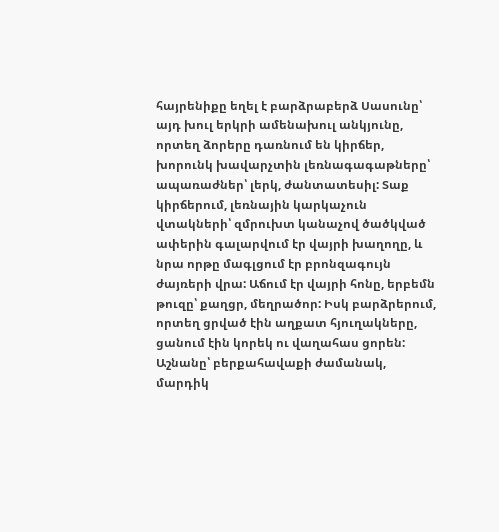հայրենիքը եղել է բարձրաբերձ Սասունը՝ այդ խուլ երկրի ամենախուլ անկյունը, որտեղ ձորերը դառնում են կիրճեր, խորունկ խավարչտին լեռնագագաթները՝ ապառաժներ՝ լերկ, ժանտատեսիլ: Տաք կիրճերում, լեռնային կարկաչուն վտակների՝ զմրուխտ կանաչով ծածկված ափերին գալարվում էր վայրի խաղողը, և նրա որթը մագլցում էր բրոնզագույն ժայռերի վրա: Աճում էր վայրի հոնը, երբեմն թուզը՝ քաղցր, մեղրածոր: Իսկ բարձրերում, որտեղ ցրված էին աղքատ հյուղակները, ցանում էին կորեկ ու վաղահաս ցորեն: Աշնանը՝ բերքահավաքի ժամանակ, մարդիկ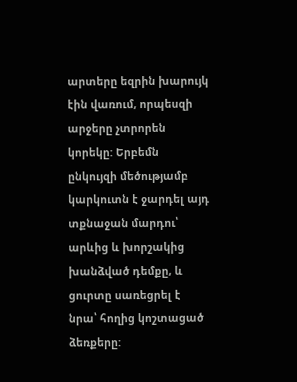արտերը եզրին խարույկ էին վառում, որպեսզի արջերը չտրորեն կորեկը: Երբեմն ընկույզի մեծությամբ կարկուտն է ջարդել այդ տքնաջան մարդու՝ արևից և խորշակից խանձված դեմքը, և ցուրտը սառեցրել է նրա՝ հողից կոշտացած ձեռքերը: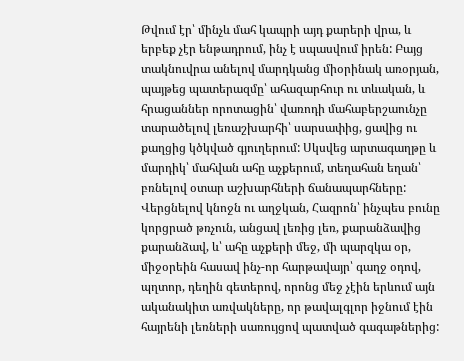Թվում էր՝ մինչև մահ կապրի այդ քարերի վրա, և երբեք չէր ենթադրում, ինչ է սպասվում իրեն: Բայց տակնուվրա անելով մարդկանց միօրինակ առօրյան, պայթեց պատերազմը՝ ահազարհուր ու տևական, և հրացաններ որոտացին՝ վառոդի մահաբերշաունչը տարածելով լեռաշխարհի՝ սարսափից, ցավից ու քաղցից կծկված գյուղերում: Սկսվեց արտագաղթը և մարդիկ՝ մահվան ահը աչքերում, տեղահան եղան՝ բռնելով օտար աշխարհների ճանապարհները: Վերցնելով կնոջն ու աղջկան, Հազրոն՝ ինչպես բունը կորցրած թռչուն, անցավ լեռից լեռ, քարանձավից քարանձավ, և՝ ահը աչքերի մեջ, մի պարզկա օր, միջօրեին հասավ ինչ-որ հարթավայր՝ գաղջ օդով, պղտոր, դեղին գետերով, որոնց մեջ չէին երևում այն ականակիտ առվակները, որ թավալգլոր իջնում էին հայրենի լեռների սառույցով պատված գագաթներից: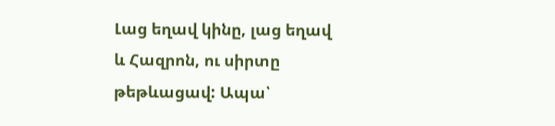Լաց եղավ կինը, լաց եղավ և Հազրոն, ու սիրտը թեթևացավ: Ապա՝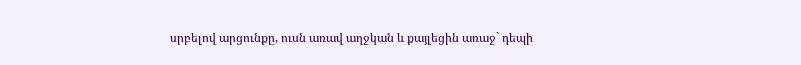սրբելով արցունքը, ուսն առավ աղջկան և քայլեցին առաջ` դեպի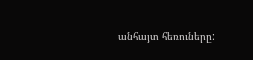անհայտ հեռուները: